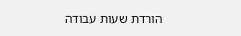הורדת שעות עבודה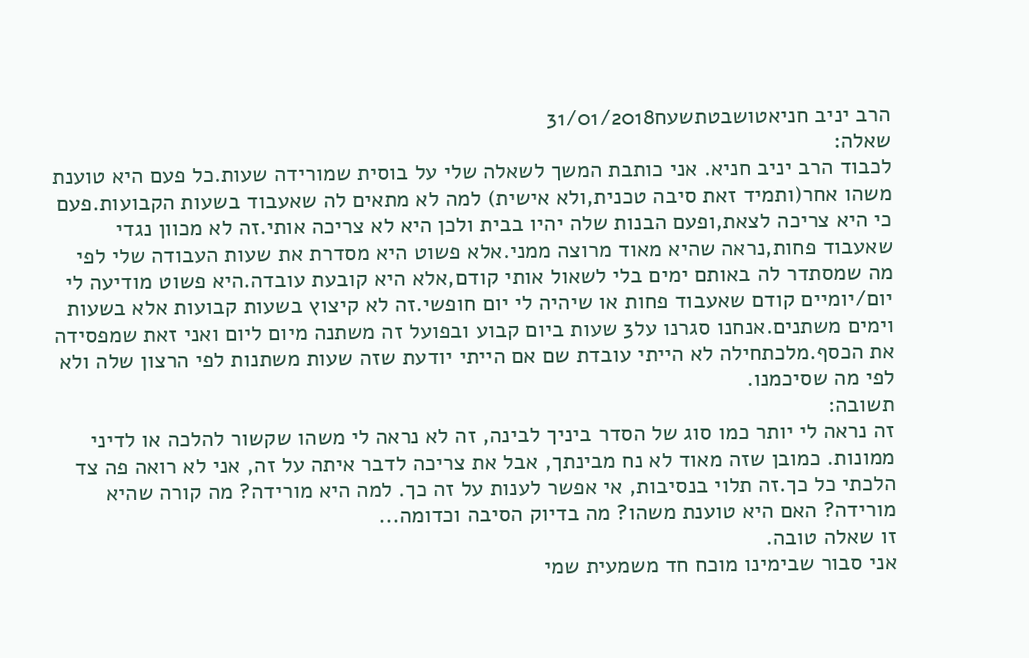הרב יניב חניאטושבטתשעח31/01/2018
שאלה:
לכבוד הרב יניב חניא. אני כותבת המשך לשאלה שלי על בוסית שמורידה שעות.כל פעם היא טוענת משהו אחר(ותמיד זאת סיבה טכנית,ולא אישית) למה לא מתאים לה שאעבוד בשעות הקבועות.פעם כי היא צריכה לצאת,ופעם הבנות שלה יהיו בבית ולכן היא לא צריכה אותי.זה לא מכוון נגדי שאעבוד פחות,נראה שהיא מאוד מרוצה ממני.אלא פשוט היא מסדרת את שעות העבודה שלי לפי מה שמסתדר לה באותם ימים בלי לשאול אותי קודם,אלא היא קובעת עובדה.היא פשוט מודיעה לי יום/יומיים קודם שאעבוד פחות או שיהיה לי יום חופשי.זה לא קיצוץ בשעות קבועות אלא בשעות וימים משתנים.אנחנו סגרנו על3 שעות ביום קבוע ובפועל זה משתנה מיום ליום ואני זאת שמפסידה את הכסף.מלכתחילה לא הייתי עובדת שם אם הייתי יודעת שזה שעות משתנות לפי הרצון שלה ולא לפי מה שסיכמנו.
תשובה:
זה נראה לי יותר כמו סוג של הסדר ביניך לבינה, זה לא נראה לי משהו שקשור להלכה או לדיני ממונות. כמובן שזה מאוד לא נח מבינתך, אבל את צריכה לדבר איתה על זה, אני לא רואה פה צד הלכתי כל כך.זה תלוי בנסיבות, אי אפשר לענות על זה כך. למה היא מורידה? מה קורה שהיא מורידה? האם היא טוענת משהו? מה בדיוק הסיבה וכדומה...
זו שאלה טובה.
אני סבור שבימינו מוכח חד משמעית שמי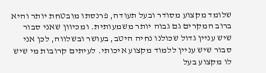שלומד מקצוע מסודר ובעל תעודה, פרנסתו מובטחת יותר והיא ברוב המקרים גם גבוה יותר משמעותית. ומכיוון שאני סבור שיש עניין גדול שכולנו נחיה היטב, בעושר ובשלווה, לכן אני סבור שיש עניין ללמוד מקצוע איכותי. לעיתים קרובות מי שיש לו מקצוע בעל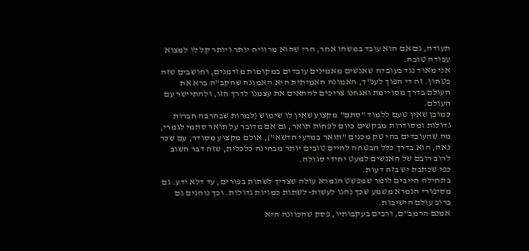תעודה, גם אם הוא עובד במשהו אחר, הרי שהוא מרוויח יותר ויותר קל לו למצוא עבודה טובה.
אני מאוד נגד בעובדה שאנשים מאמינים עובדים במקומות מזדמנים, וחושבים שזה בטחון. זה די הפוך לענ"ד, האמונה האמיתית היא האמונה שהקב"ה ברא את העולם בדרך מסויימת ואנחנו צריכים להתאים את עצמנו לדרך הזו, ולהתיישר עם העולם.
כמובן שאין טעם ללמוד "סתם" מקצוע שאין לו שימוש (למרות שבהרבה חברות גדולות ומסודרות מבקשים כיום לפחות תואר, גם אם מדובר על תואר סתמי לגמרי, מה שהעובדים בהי טק מכנים "תואר במדעי הדשא"), אולם מקצוע מסודר, עם שכר נאה, הוא בדרך כלל הבטחה לחיים טובים יותר מבחינה כלכלית, שזה דבר חשוב לרוב רובם של האנשים למעט יחידי סגולה.
כפי שכתבת יש בזה דעות.
בתחילה חייבים לומר שמפשט הגמרא עולה שצריך לשתות בפורים, עד דלא ידע. גם מסיפורי הגמרא משמע שכך נהגו לעשות- לשתות כמויות גדולות. וכך נוהגים גם ברוב עולם הישיבות.
אמנם הרמב"ם, ורבים בעקבותיו, פסק שהכוונה היא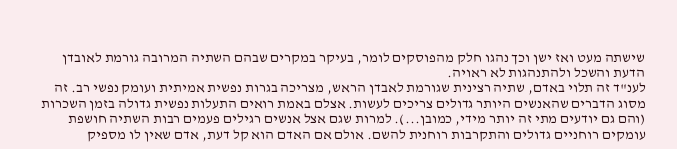שישתה מעט ואז ישן וכך נהגו חלק מהפוסקים לומר, בעיקר במקרים שבהם השתיה המרובה גורמת לאובדן הדעת והשכל ולהתנהגות לא ראויה.
לענ"ד זה תלוי באדם, שתיה רצינית שגורמת לאבדן הראש, מצריכה בגרות נפשית אמיתית ועומק נפשי רב. זה מסוג הדברים שהאנשים היותר גדולים צריכים לעשות. אצלם באמת רואים התעלות נפשית גדולה בזמן השכרות (והם גם יודעים מתי זה יותר מידי, כמובן...). למרות שגם אצל אנשים רגילים פעמים רבות השתיה חושפת עומקים רוחניים גדולים והתקרבות רוחנית להשם. אולם אם האדם הוא קל דעת, אדם שאין לו מספיק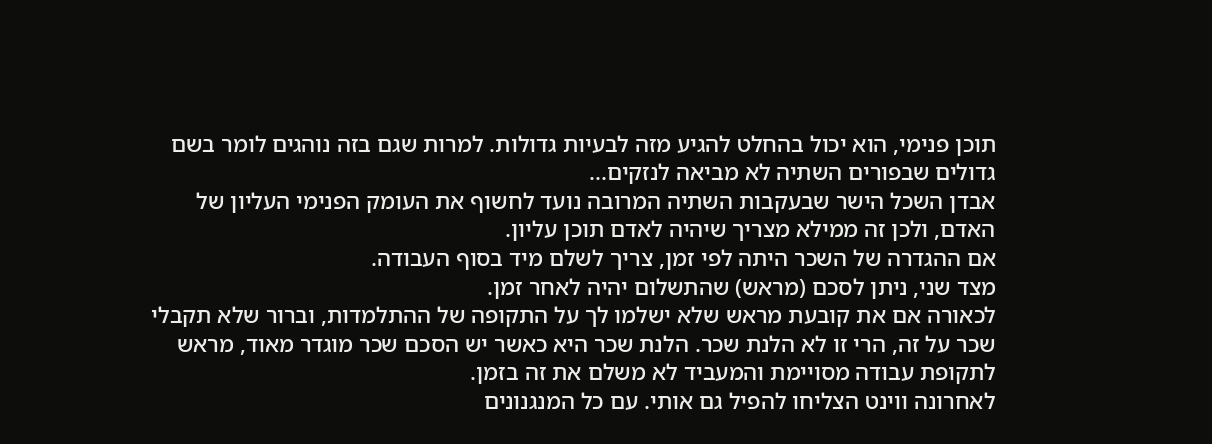תוכן פנימי, הוא יכול בהחלט להגיע מזה לבעיות גדולות. למרות שגם בזה נוהגים לומר בשם גדולים שבפורים השתיה לא מביאה לנזקים...
אבדן השכל הישר שבעקבות השתיה המרובה נועד לחשוף את העומק הפנימי העליון של האדם, ולכן זה ממילא מצריך שיהיה לאדם תוכן עליון.
אם ההגדרה של השכר היתה לפי זמן, צריך לשלם מיד בסוף העבודה.
מצד שני, ניתן לסכם (מראש) שהתשלום יהיה לאחר זמן.
לכאורה אם את קובעת מראש שלא ישלמו לך על התקופה של ההתלמדות, וברור שלא תקבלי שכר על זה, הרי זו לא הלנת שכר. הלנת שכר היא כאשר יש הסכם שכר מוגדר מאוד, מראש לתקופת עבודה מסויימת והמעביד לא משלם את זה בזמן.
לאחרונה ווינט הצליחו להפיל גם אותי. עם כל המנגנונים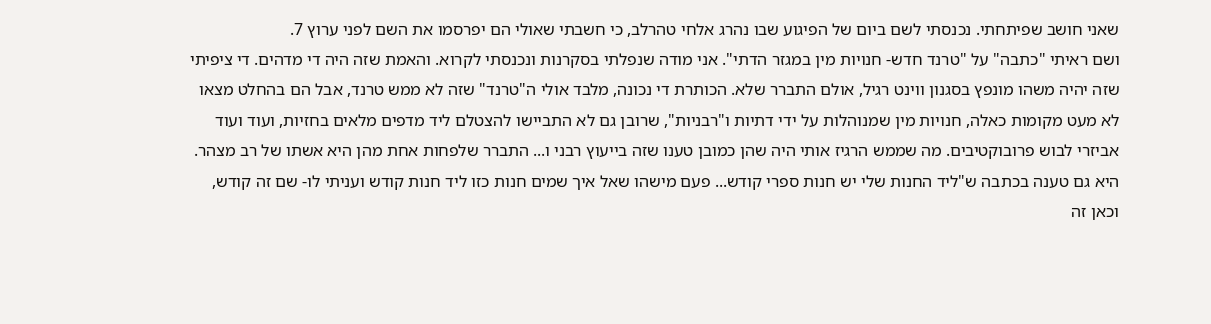שאני חושב שפיתחתי. נכנסתי לשם ביום של הפיגוע שבו נהרג אלחי טהרלב, כי חשבתי שאולי הם יפרסמו את השם לפני ערוץ 7.
ושם ראיתי "כתבה" על "טרנד חדש- חנויות מין במגזר הדתי". אני מודה שנפלתי בסקרנות ונכנסתי לקרוא. והאמת שזה היה די מדהים. די ציפיתי שזה יהיה משהו מונפץ בסגנון ווינט רגיל, אולם התברר שלא. הכותרת די נכונה, מלבד אולי ה"טרנד" שזה לא ממש טרנד, אבל הם בהחלט מצאו לא מעט מקומות כאלה, חנויות מין שמנוהלות על ידי דתיות ו"רבניות", שרובן גם לא התביישו להצטלם ליד מדפים מלאים בחזיות, ועוד ועוד אביזרי לבוש פרובוקטיבים. מה שממש הרגיז אותי היה שהן כמובן טענו שזה בייעוץ רבני ו... התברר שלפחות אחת מהן היא אשתו של רב מצהר. היא גם טענה בכתבה ש"ליד החנות שלי יש חנות ספרי קודש... פעם מישהו שאל איך שמים חנות כזו ליד חנות קודש ועניתי לו- שם זה קודש, וכאן זה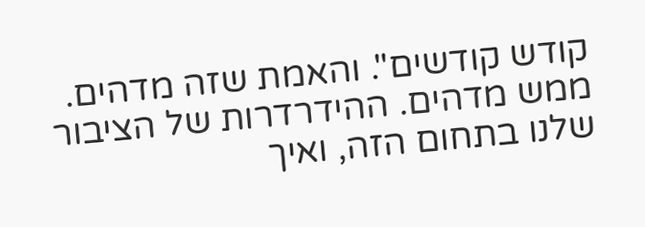קודש קודשים". והאמת שזה מדהים. ממש מדהים. ההידרדרות של הציבור שלנו בתחום הזה, ואיך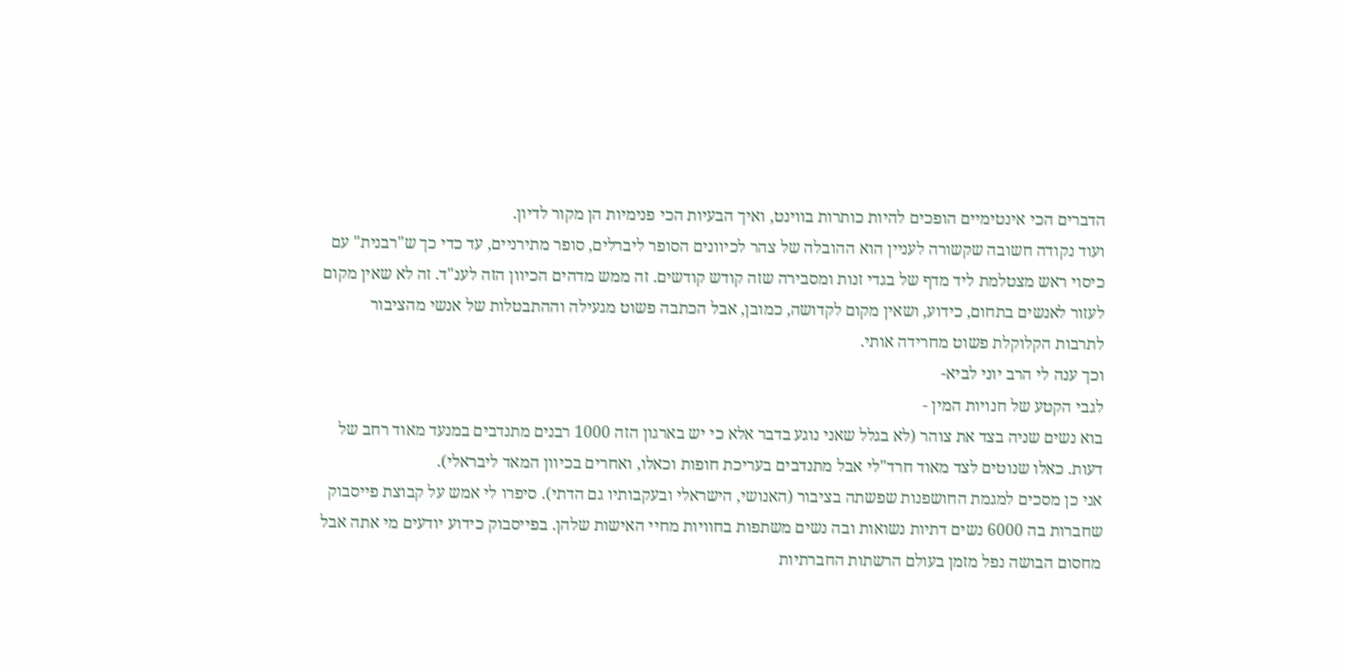הדברים הכי אינטימיים הופכים להיות כותרות בווינט, ואיך הבעיות הכי פנימיות הן מקור לדיון.
ועוד נקודה חשובה שקשורה לעניין הוא ההובלה של צהר לכיוונים הסופר ליברלים, סופר מתירניים, עד כדי כך ש"רבנית" עם כיסוי ראש מצטלמת ליד מדף של בגדי זנות ומסבירה שזה קודש קודשים. זה ממש מדהים הכיוון הזה לענ"ד. זה לא שאין מקום לעזור לאנשים בתחום, כידוע, ושאין מקום לקדושה, כמובן, אבל הכתבה פשוט מגעילה וההתבטלות של אנשי מהציבור לתרבות הקלוקלת פשוט מחרידה אותי.
וכך ענה לי הרב יוני לביא-
לגבי הקטע של חנויות המין -
בוא נשים שניה בצד את צוהר (לא בגלל שאני נוגע בדבר אלא כי יש בארגון הזה 1000 רבנים מתנדבים במנעד מאוד רחב של דעות. כאלו שנוטים לצד מאוד חרד"לי אבל מתנדבים בעריכת חופות וכאלו, ואחרים בכיוון המאד ליבראלי).
אני כן מסכים למגמת החושפנות שפשתה בציבור (האנושי, הישראלי ובעקבותיו גם הדתי). סיפרו לי אמש על קבוצת פייסבוק שחברות בה 6000 נשים דתיות נשואות ובה נשים משתפות בחוויות מחיי האישות שלהן. בפייסבוק כידוע יודעים מי אתה אבל מחסום הבושה נפל מזמן בעולם הרשתות החברתיות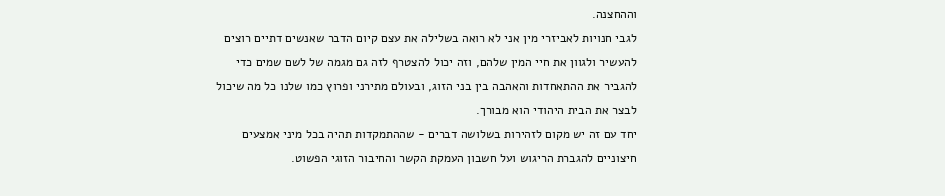וההחצנה.
לגבי חנויות לאביזרי מין אני לא רואה בשלילה את עצם קיום הדבר שאנשים דתיים רוצים להעשיר ולגוון את חיי המין שלהם, וזה יכול להצטרף לזה גם מגמה של לשם שמים כדי להגביר את ההתאחדות והאהבה בין בני הזוג, ובעולם מתירני ופרוץ כמו שלנו כל מה שיכול לבצר את הבית היהודי הוא מבורך.
יחד עם זה יש מקום לזהירות בשלושה דברים - שההתמקדות תהיה בכל מיני אמצעים חיצוניים להגברת הריגוש ועל חשבון העמקת הקשר והחיבור הזוגי הפשוט.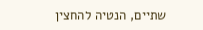שתיים, הנטיה להחצין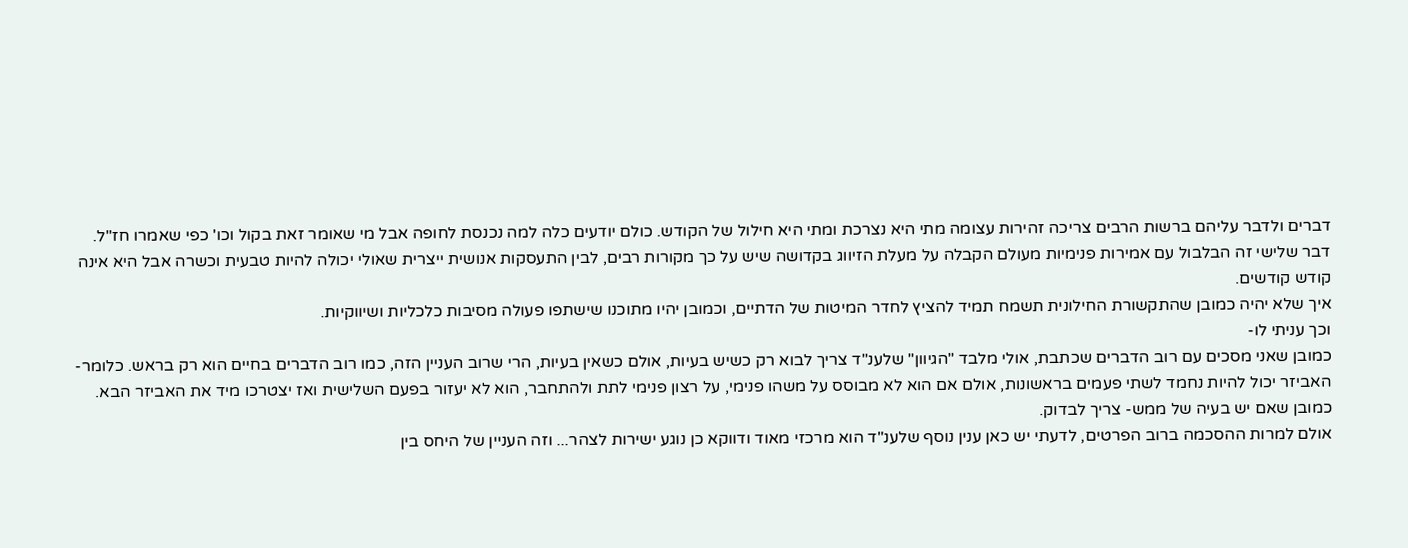דברים ולדבר עליהם ברשות הרבים צריכה זהירות עצומה מתי היא נצרכת ומתי היא חילול של הקודש. כולם יודעים כלה למה נכנסת לחופה אבל מי שאומר זאת בקול וכו' כפי שאמרו חז"ל.
דבר שלישי זה הבלבול עם אמירות פנימיות מעולם הקבלה על מעלת הזיווג בקדושה שיש על כך מקורות רבים, לבין התעסקות אנושית ייצרית שאולי יכולה להיות טבעית וכשרה אבל היא אינה קודש קודשים.
איך שלא יהיה כמובן שהתקשורת החילונית תשמח תמיד להציץ לחדר המיטות של הדתיים, וכמובן יהיו מתוכנו שישתפו פעולה מסיבות כלכליות ושיווקיות.
וכך עניתי לו-
כמובן שאני מסכים עם רוב הדברים שכתבת, אולי מלבד "הגיוון" שלענ"ד צריך לבוא רק כשיש בעיות, אולם כשאין בעיות, הרי שרוב העניין הזה, כמו רוב הדברים בחיים הוא רק בראש. כלומר- האביזר יכול להיות נחמד לשתי פעמים בראשונות, אולם אם הוא לא מבוסס על משהו פנימי, על רצון פנימי לתת ולהתחבר, הוא לא יעזור בפעם השלישית ואז יצטרכו מיד את האביזר הבא. כמובן שאם יש בעיה של ממש- צריך לבדוק.
אולם למרות ההסכמה ברוב הפרטים, לדעתי יש כאן ענין נוסף שלענ"ד הוא מרכזי מאוד ודווקא כן נוגע ישירות לצהר... וזה העניין של היחס בין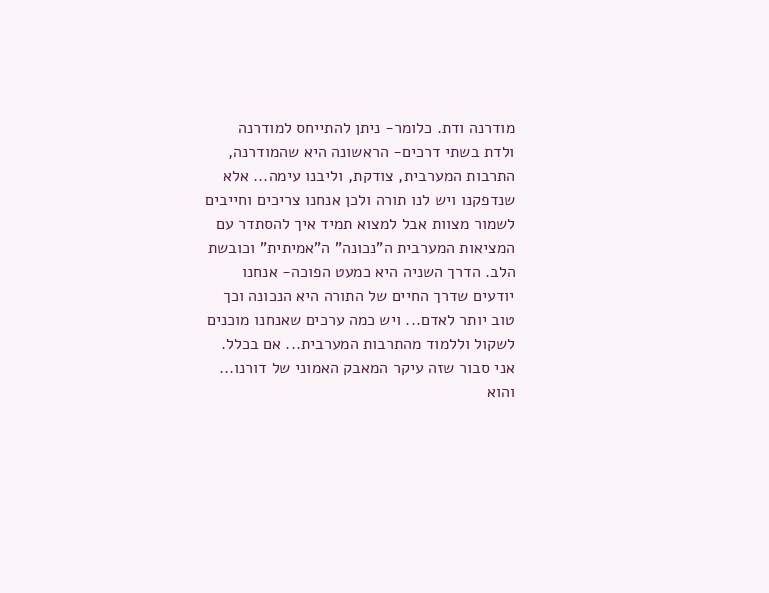מודרנה ודת. כלומר- ניתן להתייחס למודרנה ולדת בשתי דרכים- הראשונה היא שהמודרנה, התרבות המערבית, צודקת, וליבנו עימה... אלא שנדפקנו ויש לנו תורה ולכן אנחנו צריכים וחייבים לשמור מצוות אבל למצוא תמיד איך להסתדר עם המציאות המערבית ה"נכונה" ה"אמיתית" וכובשת הלב. הדרך השניה היא כמעט הפוכה- אנחנו יודעים שדרך החיים של התורה היא הנכונה וכך טוב יותר לאדם... ויש כמה ערכים שאנחנו מוכנים לשקול וללמוד מהתרבות המערבית... אם בכלל.
אני סבור שזה עיקר המאבק האמוני של דורנו... והוא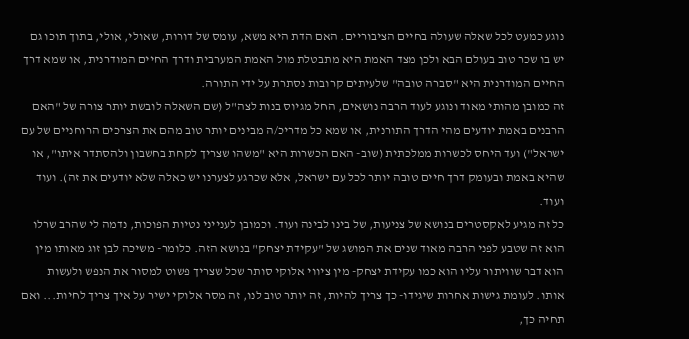נוגע כמעט לכל שאלה שעולה בחיים הציבוריים. האם הדת היא משא, עומס של דורות, שאולי, אולי, בתוך תוכו גם יש בו שכר טוב בעולם הבא ולכן מצד האמת היא מתבטלת מול האמת המערבית ודרך החיים המודרנית, או שמא דרך החיים המודרנית היא "סברה טובה" שלעיתים קרובות נסתרת על ידי התורה.
זה כמובן מהותי מאוד ונוגע לעוד הרבה נושאים, החל מגיוס בנות לצה"ל (שם השאלה לובשת יותר צורה של "האם הרבנים באמת יודעים מהי הדרך התורנית, או שמא כל מדריכ/ה מבינים יותר טוב מהם את הצרכים הרוחניים של עם ישראל") ועד היחס לכשרות ממלכתית (שוב- האם הכשרות היא "משהו שצריך לקחת בחשבון ולהסתדר איתו", או שהיא באמת ובעומק דרך חיים טובה יותר לכל עם ישראל, אלא שכרגע לצערנו יש כאלה שלא יודעים את זה). ועוד ועוד.
כל זה מגיע לאקסטרים בנושא של צניעות, של בינו לבינה ועוד. וכמובן לענייני נטיות הפוכות, נדמה לי שהרב שרלו הוא זה שטבע לפני הרבה מאוד שנים את המושג של "עקידת יצחק" בנושא הזה. כלומר- משיכה לבן זוג מאותו מין הוא דבר שוויתור עליו הוא כמו עקידת יצחק- מין ציווי אלוקי סותר שכל שצריך פשוט למסור את הנפש ולעשות אותו. לעומת גישות אחרות שיגידו- כך צריך להיות, זה יותר טוב לנו, זה מסר אלוקי ישיר על איך צריך לחיות... ואם תחיה כך,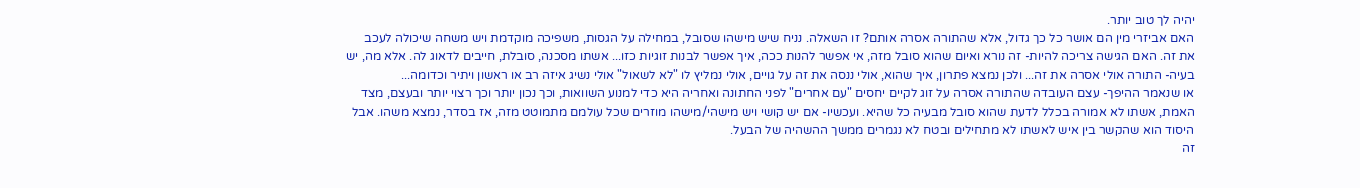יהיה לך טוב יותר.
האם אביזרי מין הם אושר כל כך גדול, אלא שהתורה אסרה אותם? זו השאלה. נניח שיש מישהו שסובל, במחילה על הגסות, משפיכה מוקדמת ויש משחה שיכולה לעכב את זה. האם הגישה צריכה להיות- זה נורא ואיום שהוא סובל מזה, אי אפשר להנות ככה, איך אפשר לבנות זוגיות כזו... אשתו מסכנה, סובלת, חייבים לדאוג לה. אלא מה, יש בעיה- התורה אולי אסרה את זה... ולכן נמצא פתרון, איך שהוא, אולי ננסה את זה על גויים, אולי נמליץ לו "לא לשאול" אולי נשיג איזה רב או ראשון ויתיר וכדומה...
או שנאמר ההיפך- עצם העובדה שהתורה אסרה על זוג לקיים יחסים "עם אחרים" לפני החתונה ואחריה היא כדי למנוע השוואות, וכך נכון יותר וכך רצוי יותר ובעצם, מצד האמת, אשתו לא אמורה בכלל לדעת שהוא סובל מבעיה כל שהיא. ועכשיו- אם יש קושי ויש מישהי/מישהו מוזרים שכל עולמם מתמוטט מזה, אז בסדר, נמצא משהו. אבל היסוד הוא שהקשר בין איש לאשתו לא מתחילים ובטח לא נגמרים ממשך ההשהיה של הבעל.
זה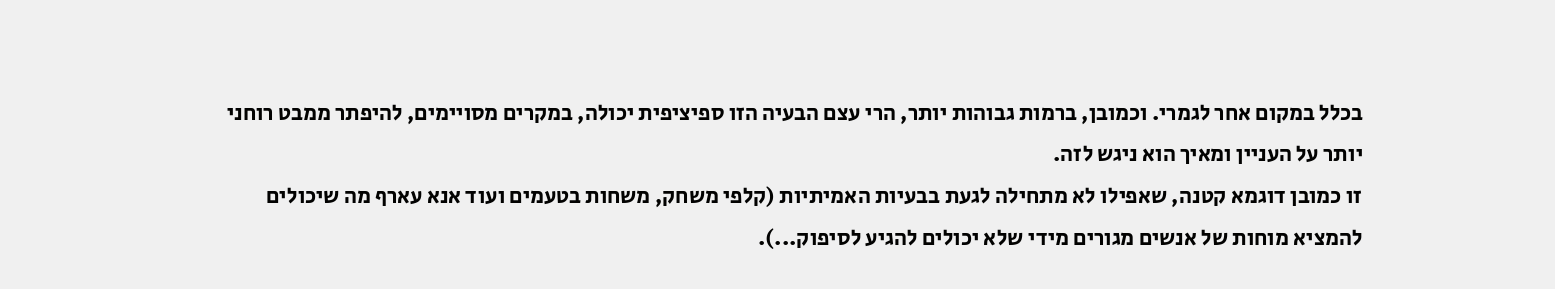בכלל במקום אחר לגמרי. וכמובן, ברמות גבוהות יותר, הרי עצם הבעיה הזו ספיציפית יכולה, במקרים מסויימים, להיפתר ממבט רוחני יותר על העניין ומאיך הוא ניגש לזה.
זו כמובן דוגמא קטנה, שאפילו לא מתחילה לגעת בבעיות האמיתיות (קלפי משחק, משחות בטעמים ועוד אנא עארף מה שיכולים להמציא מוחות של אנשים מגורים מידי שלא יכולים להגיע לסיפוק...).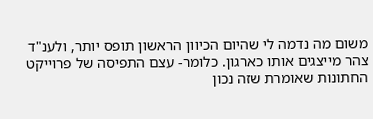משום מה נדמה לי שהיום הכיוון הראשון תופס יותר, ולענ"ד צהר מייצגים אותו כארגון. כלומר- עצם התפיסה של פרוייקט החתונות שאומרת שזה נכון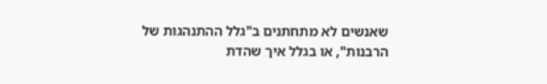שאנשים לא מתחתנים ב"גלל ההתנהגות של הרבנות", או בגלל איך שהדת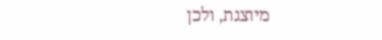מיוצגת, ולכן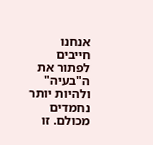אנחנו חייבים לפתור את ה"בעיה" ולהיות יותר נחמדים מכולם. זו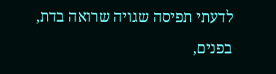לדעתי תפיסה שגויה שרואה בדת, בפנים,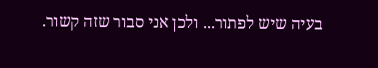בעיה שיש לפתור... ולכן אני סבור שזה קשור.